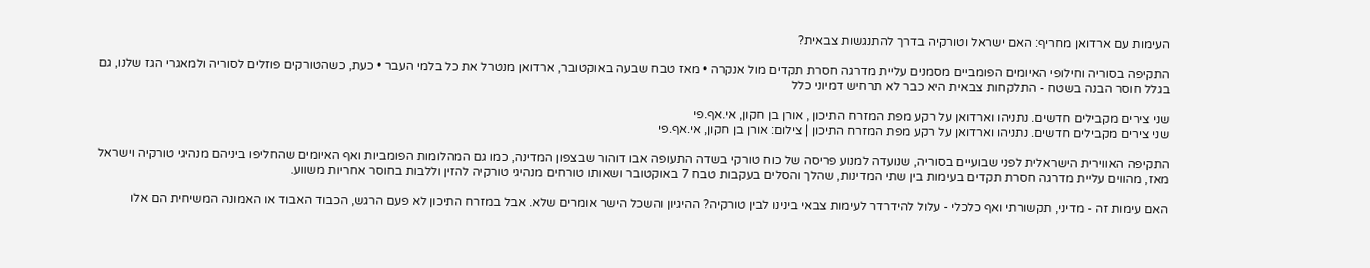העימות עם ארדואן מחריף: האם ישראל וטורקיה בדרך להתנגשות צבאית?

התקיפה בסוריה וחילופי האיומים הפומביים מסמנים עליית מדרגה חסרת תקדים מול אנקרה • מאז טבח שבעה באוקטובר, ארדואן מנטרל את כל בלמי העבר • כעת, כשהטורקים פוזלים לסוריה ולמאגרי הגז שלנו, גם בגלל חוסר הבנה בשטח - התלקחות צבאית היא כבר לא תרחיש דמיוני כלל

שני צירים מקבילים חדשים. נתניהו וארדואן על רקע מפת המזרח התיכון , אורן בן חקון, אי.אף.פי
שני צירים מקבילים חדשים. נתניהו וארדואן על רקע מפת המזרח התיכון | צילום: אורן בן חקון, אי.אף.פי

התקיפה האווירית הישראלית לפני שבועיים בסוריה, שנועדה למנוע פריסה של כוח טורקי בשדה התעופה אבו דוהור שבצפון המדינה, כמו גם המהלומות הפומביות ואף האיומים שהחליפו ביניהם מנהיגי טורקיה וישראל מאז, מהווים עליית מדרגה חסרת תקדים בעימות בין שתי המדינות, שהלך והסלים בעקבות טבח 7 באוקטובר ושאותו טורחים מנהיגי טורקיה להזין וללבות בחוסר אחריות משווע.

האם עימות זה - מדיני, תקשורתי ואף כלכלי - עלול להידרדר לעימות צבאי בינינו לבין טורקיה? ההיגיון והשכל הישר אומרים שלא. אבל במזרח התיכון לא פעם הרגש, הכבוד האבוד או האמונה המשיחית הם אלו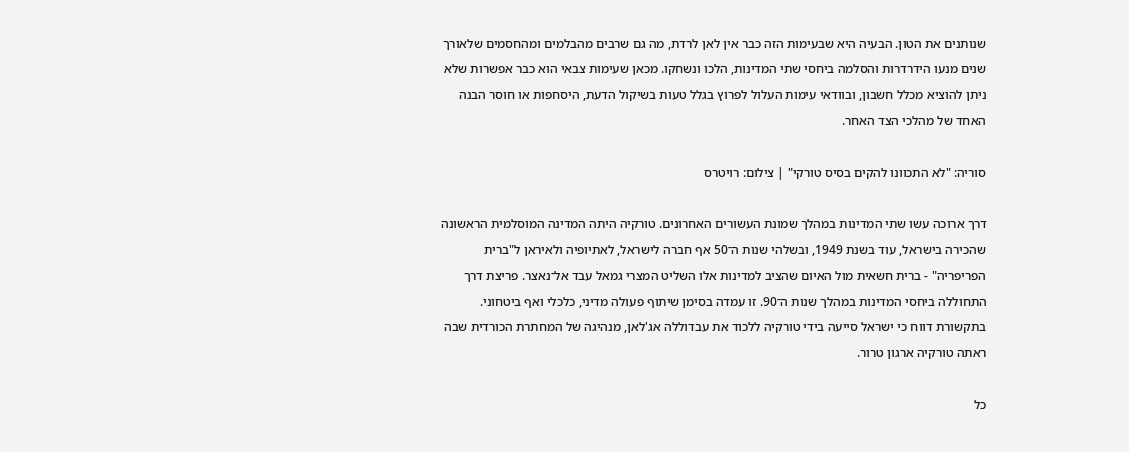שנותנים את הטון. הבעיה היא שבעימות הזה כבר אין לאן לרדת, מה גם שרבים מהבלמים ומהחסמים שלאורך שנים מנעו הידרדרות והסלמה ביחסי שתי המדינות, הלכו ונשחקו. מכאן שעימות צבאי הוא כבר אפשרות שלא ניתן להוציא מכלל חשבון, ובוודאי עימות העלול לפרוץ בגלל טעות בשיקול הדעת, היסחפות או חוסר הבנה האחד של מהלכי הצד האחר.

סוריה: "לא התכוונו להקים בסיס טורקי" | צילום: רויטרס

דרך ארוכה עשו שתי המדינות במהלך שמונת העשורים האחרונים. טורקיה היתה המדינה המוסלמית הראשונה שהכירה בישראל, עוד בשנת 1949, ובשלהי שנות ה־50 אף חברה לישראל, לאתיופיה ולאיראן ל"ברית הפריפריה" - ברית חשאית מול האיום שהציב למדינות אלו השליט המצרי גמאל עבד אל־נאצר. פריצת דרך התחוללה ביחסי המדינות במהלך שנות ה־90. זו עמדה בסימן שיתוף פעולה מדיני, כלכלי ואף ביטחוני. בתקשורת דווח כי ישראל סייעה בידי טורקיה ללכוד את עבדוללה אג'לאן, מנהיגה של המחתרת הכורדית שבה ראתה טורקיה ארגון טרור.

כל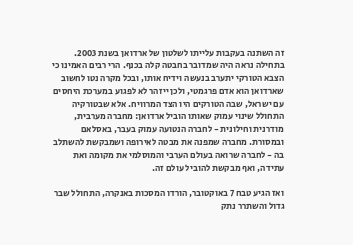זה השתנה בעקבות עלייתו לשלטון של ארדואן בשנת 2003. בתחילה נראה היה שמדובר בחבטה קלה בכנף. הרי רבים האמינו כי הצבא הטורקי יתערב בנעשה וידיח אותו, ובכל מקרה נטו לחשוב שארדואן הוא אדם פרגמטי, ולכן ייזהר לא לפגוע במערכת היחסים עם ישראל, שבה הטורקים היו הצד המרוויח. אלא שבטורקיה התחולל שינוי עמוק שאותו הוביל ארדואן: מחברה מערבית, מודרנית וחילונית - לחברה הנטועה עמוק בעבר, באסלאם ובמסורת. מחברה שמפנה את מבטה לאירופה ושמבקשת להשתלב בה - לחברה שרואה בעולם הערבי והמוסלמי את מקומה ואת עתידה, ואף מבקשת להוביל עולם זה.

ואז הגיע טבח 7 באוקטובר, הורדו המסכות באנקרה, התחולל שבר גדול והשתרר נתק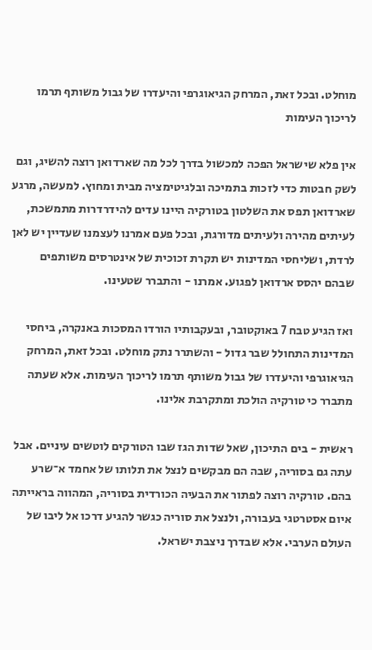מוחלט. ובכל זאת, המרחק הגיאוגרפי והיעדרו של גבול משותף תרמו לריכוך העימות

אין פלא שישראל הפכה למכשול בדרך לכל מה שארדואן רוצה להשיג, וגם לשק חבטות כדי לזכות בתמיכה ובלגיטימציה מבית ומחוץ. למעשה, מרגע שארדואן תפס את השלטון בטורקיה היינו עדים להידרדרות מתמשכת, לעיתים מהירה ולעיתים מדורגת, ובכל פעם אמרנו לעצמנו שעדיין יש לאן לרדת, ושליחסי המדינות יש תקרת זכוכית של אינטרסים משותפים שבהם יהסס ארדואן לפגוע. אמרנו - והתברר שטעינו.

ואז הגיע טבח 7 באוקטובר, ובעקבותיו הורדו המסכות באנקרה, ביחסי המדינות התחולל שבר גדול - והשתרר נתק מוחלט. ובכל זאת, המרחק הגיאוגרפי והיעדרו של גבול משותף תרמו לריכוך העימות. אלא שעתה מתברר כי טורקיה הולכת ומתקרבת אלינו.

ראשית - בים התיכון, שאל שדות הגז שבו הטורקים לוטשים עיניים. אבל עתה גם בסוריה, שבה הם מבקשים לנצל את תלותו של אחמד א־שרע בהם. טורקיה רוצה לפתור את הבעיה הכורדית בסוריה, המהווה בראייתה איום אסטרטגי בעבורה, ולנצל את סוריה כגשר להגיע דרכו אל ליבו של העולם הערבי. אלא שבדרך ניצבת ישראל.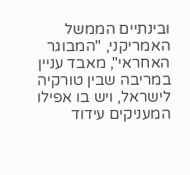ובינתיים הממשל האמריקני, "המבוגר האחראי", מאבד עניין במריבה שבין טורקיה לישראל, ויש בו אפילו המעניקים עידוד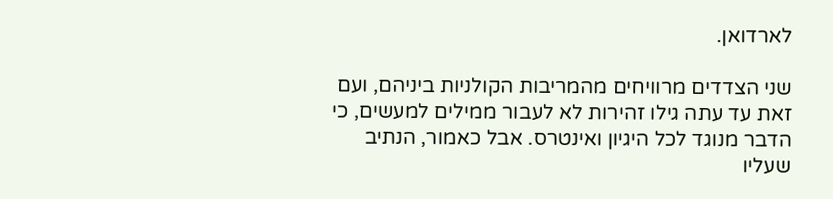לארדואן.

שני הצדדים מרוויחים מהמריבות הקולניות ביניהם, ועם זאת עד עתה גילו זהירות לא לעבור ממילים למעשים, כי הדבר מנוגד לכל היגיון ואינטרס. אבל כאמור, הנתיב שעליו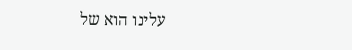עלינו הוא של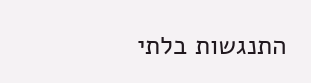התנגשות בלתי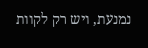נמנעת, ויש רק לקוות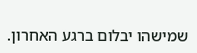שמישהו יבלום ברגע האחרון.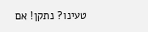טעינו? נתקן! אם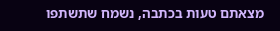מצאתם טעות בכתבה, נשמח שתשתפו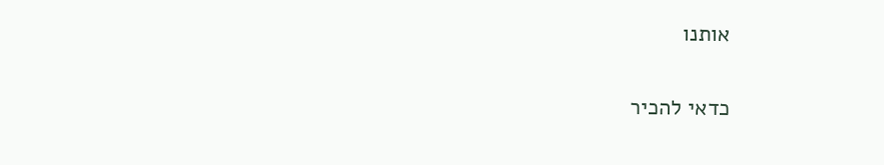אותנו

כדאי להכיר